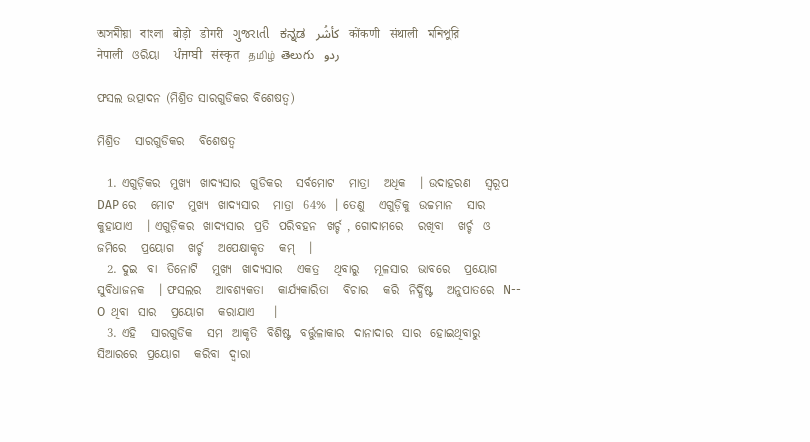অসমীয়া   বাংলা   बोड़ो   डोगरी   ગુજરાતી   ಕನ್ನಡ   كأشُر   कोंकणी   संथाली   মনিপুরি   नेपाली   ଓରିୟା   ਪੰਜਾਬੀ   संस्कृत   தமிழ்  తెలుగు   ردو

ଫସଲ ଉତ୍ପାଦନ (ମିଶ୍ରିତ ସାରଗୁଡିକର ବିଶେଷତ୍ଵ)

ମିଶ୍ରିତ   ସାରଗୁଡିକର   ବିଶେଷତ୍ଵ

  1. ଏଗୁଡ଼ିକର  ମୁଖ୍ୟ  ଖାଦ୍ୟସାର  ଗୁଡିକର   ସର୍ବମୋଟ   ମାତ୍ରା   ଅଧିକ   । ଉଦାହରଣ   ସ୍ୱରୂପ  DAP ରେ   ମୋଟ   ମୁଖ୍ୟ  ଖାଦ୍ୟସାର   ମାତ୍ରା  64%  । ତେଣୁ   ଏଗୁଡ଼ିକୁ  ଉଚ୍ଚମାନ   ସାର  କୁହାଯାଏ   । ଏଗୁଡ଼ିକର  ଖାଦ୍ୟସାର  ପ୍ରତି  ପରିବହନ  ଖର୍ଚ୍ଚ , ଗୋଦାମରେ   ରଖିବା   ଖର୍ଚ୍ଚ  ଓ  ଜମିରେ   ପ୍ରୟୋଗ   ଖର୍ଚ୍ଚ   ଅପେକ୍ଷାକୃତ   କମ୍   ।
  2. ଦୁଇ  ବା  ତିନୋଟି   ମୁଖ୍ୟ  ଖାଦ୍ୟସାର   ଏକତ୍ର   ଥିବାରୁ   ମୂଳସାର  ଭାବରେ   ପ୍ରୟୋଗ   ସୁବିଧାଜନକ   । ଫସଲର   ଆବଶ୍ୟକତା   କାର୍ଯ୍ୟକାରିତା   ବିଚାର   କରି  ନିର୍ଦ୍ଧିଷ୍ଟ   ଅନୁପାତରେ  N-- O  ଥିବା  ସାର   ପ୍ରୟୋଗ   କରାଯାଏ    ।
  3. ଏହି   ସାରଗୁଡିକ   ସମ  ଆକୃତି  ବିଶିଷ୍ଟ  ବର୍ତ୍ତୁଳାକାର  ଦାନାଦାର  ସାର  ହୋଇଥିବାରୁ  ସିଆରରେ  ପ୍ରୟୋଗ   କରିବା  ଦ୍ଵାରା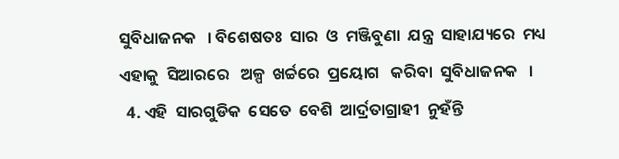ସୁବିଧାଜନକ   । ବିଶେଷତଃ  ସାର  ଓ  ମଞ୍ଜିବୁଣା  ଯନ୍ତ୍ର  ସାହାଯ୍ୟରେ  ମଧ୍ୟ  ଏହାକୁ  ସିଆରରେ   ଅଳ୍ପ  ଖର୍ଚ୍ଚରେ  ପ୍ରୟୋଗ   କରିବା  ସୁବିଧାଜନକ   ।
  4. ଏହି  ସାରଗୁଡିକ  ସେତେ  ବେଶି  ଆର୍ଦ୍ରତାଗ୍ରାହୀ  ନୁହଁନ୍ତି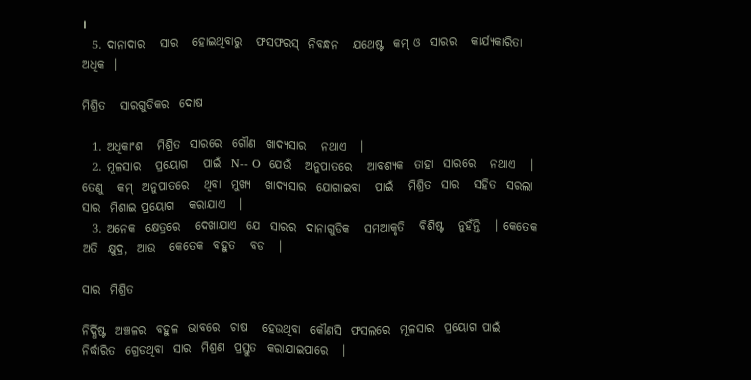।
  5. ଦାନାଦାର   ସାର   ହୋଇଥିବାରୁ   ଫସଫରସ୍  ନିବନ୍ଧନ   ଯଥେଷ୍ଟ  କମ୍ ଓ  ସାରର   କାର୍ଯ୍ୟକାରିତା  ଅଧିକ  ।

ମିଶ୍ରିତ   ସାରଗୁଡିକର  ଦୋଷ

  1. ଅଧିକାଂଶ   ମିଶ୍ରିତ  ସାରରେ  ଗୌଣ  ଖାଦ୍ୟସାର   ନଥାଏ   ।
  2. ମୂଳସାର   ପ୍ରୟୋଗ   ପାଇଁ  N-- O  ଯେଉଁ   ଅନୁପାତରେ   ଆବଶ୍ୟକ  ତାହା  ସାରରେ   ନଥାଏ   ।  ତେଣୁ   କମ୍  ଅନୁପାତରେ   ଥିବା  ମୁଖ୍ୟ   ଖାଦ୍ୟସାର  ଯୋଗାଇବା   ପାଇଁ   ମିଶ୍ରିତ  ସାର   ସହିତ  ସରଲା   ସାର  ମିଶାଇ ପ୍ରୟୋଗ   କରାଯାଏ   ।
  3. ଅନେକ  କ୍ଷେତ୍ରରେ   ଦେଖାଯାଏ  ଯେ  ସାରର  ଦାନାଗୁଡିକ   ସମଆକୃତି   ବିଶିଷ୍ଟ   ନୁହଁନ୍ତି   । କେତେକ  ଅତି  କ୍ଷୁଦ୍ର,  ଆଉ   କେତେକ  ବହୁତ   ବଡ   ।

ସାର  ମିଶ୍ରିତ

ନିର୍ଦ୍ଧିଷ୍ଟ  ଅଞ୍ଚଳର  ବହୁଳ  ଭାବରେ  ଚାଷ   ହେଉଥିବା  କୌଣସି  ଫସଲରେ  ମୂଳସାର  ପ୍ରୟୋଗ ପାଇଁ   ନିର୍ଦ୍ଧାରିତ  ଗ୍ରେଡଥିବା  ସାର  ମିଶ୍ରଣ  ପ୍ରସ୍ତୁତ  କରାଯାଇପାରେ   ।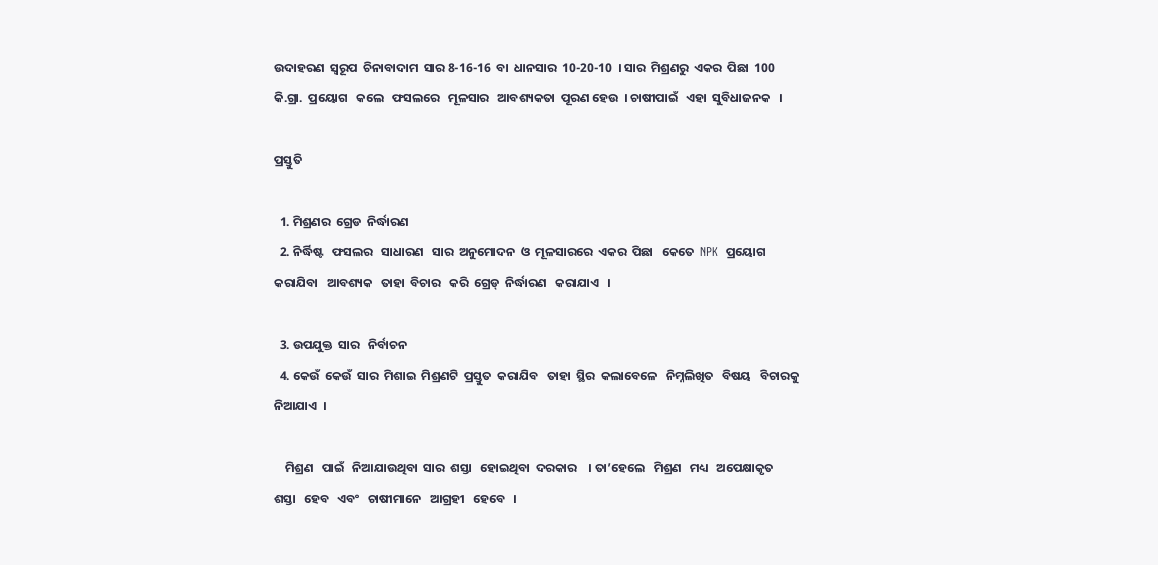ଉଦାହରଣ  ସ୍ୱରୂପ  ଚିନାବାଦାମ  ସାର 8-16-16  ବା  ଧାନସାର  10-20-10  । ସାର  ମିଶ୍ରଣରୁ  ଏକର  ପିଛା  100 କି.ଗ୍ରା.  ପ୍ରୟୋଗ   କଲେ   ଫସଲରେ   ମୂଳସାର   ଆବଶ୍ୟକତା  ପୂରଣ ହେଉ  । ଚାଷୀପାଇଁ   ଏହା  ସୁବିଧାଜନକ   ।

ପ୍ରସ୍ତୁତି

  1. ମିଶ୍ରଣର  ଗ୍ରେଡ  ନିର୍ଦ୍ଧାରଣ
  2. ନିର୍ଦ୍ଧିଷ୍ଟ   ଫସଲର   ସାଧାରଣ   ସାର  ଅନୁମୋଦନ  ଓ  ମୂଳସାରରେ  ଏକର  ପିଛା   କେତେ  NPK  ପ୍ରୟୋଗ   କରାଯିବା   ଆବଶ୍ୟକ   ତାହା  ବିଚାର   କରି  ଗ୍ରେଡ୍  ନିର୍ଦ୍ଧାରଣ   କରାଯାଏ   ।

  3. ଉପଯୁକ୍ତ  ସାର   ନିର୍ବାଚନ
  4. କେଉଁ  କେଉଁ  ସାର  ମିଶାଇ  ମିଶ୍ରଣଟି  ପ୍ରସ୍ତୁତ  କରାଯିବ   ତାହା  ସ୍ଥିର  କଲାବେଳେ   ନିମ୍ନଲିଖିତ   ବିଷୟ   ବିଚାରକୁ   ନିଆଯାଏ  ।

    ମିଶ୍ରଣ   ପାଇଁ   ନିଆଯାଉଥିବା  ସାର  ଶସ୍ତା   ହୋଇଥିବା  ଦରକାର    । ତା’ହେଲେ   ମିଶ୍ରଣ   ମଧ୍ୟ   ଅପେକ୍ଷାକୃତ   ଶସ୍ତା   ହେବ   ଏବଂ   ଚାଷୀମାନେ   ଆଗ୍ରହୀ   ହେବେ   ।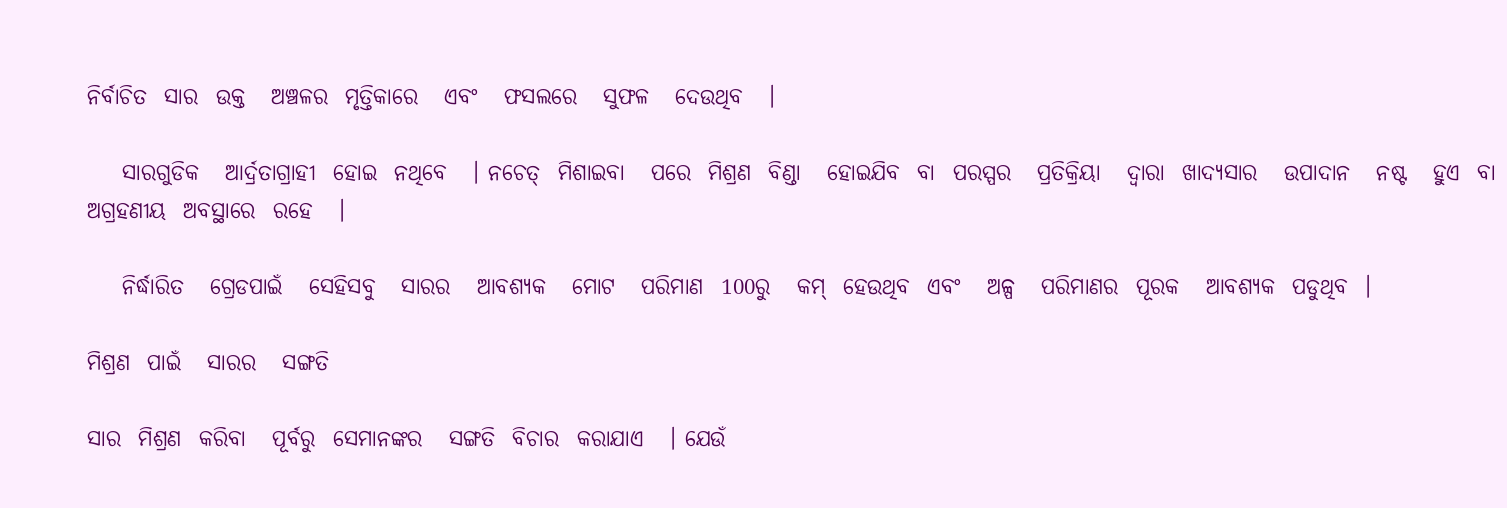ନିର୍ବାଚିତ  ସାର  ଉକ୍ତ   ଅଞ୍ଚଳର  ମୃତ୍ତିକାରେ   ଏବଂ   ଫସଲରେ   ସୁଫଳ   ଦେଉଥିବ   ।

    ସାରଗୁଡିକ   ଆର୍ଦ୍ରତାଗ୍ରାହୀ  ହୋଇ  ନଥିବେ   । ନଚେତ୍  ମିଶାଇବା   ପରେ  ମିଶ୍ରଣ  ବିଣ୍ଡା   ହୋଇଯିବ  ବା  ପରସ୍ପର   ପ୍ରତିକ୍ରିୟା   ଦ୍ଵାରା  ଖାଦ୍ୟସାର   ଉପାଦାନ   ନଷ୍ଟ   ହୁଏ  ବା  ଅଗ୍ରହଣୀୟ  ଅବସ୍ଥାରେ  ରହେ   ।

    ନିର୍ଦ୍ଧାରିତ   ଗ୍ରେଡପାଇଁ   ସେହିସବୁ   ସାରର   ଆବଶ୍ୟକ   ମୋଟ   ପରିମାଣ  100ରୁ   କମ୍  ହେଉଥିବ  ଏବଂ   ଅଳ୍ପ   ପରିମାଣର  ପୂରକ   ଆବଶ୍ୟକ  ପଡୁଥିବ  ।

ମିଶ୍ରଣ  ପାଇଁ   ସାରର   ସଙ୍ଗତି

ସାର  ମିଶ୍ରଣ  କରିବା   ପୂର୍ବରୁ  ସେମାନଙ୍କର   ସଙ୍ଗତି  ବିଚାର  କରାଯାଏ   । ଯେଉଁ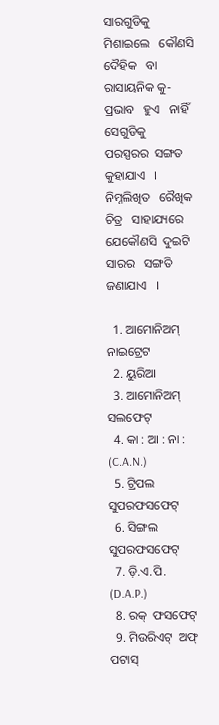ସାରଗୁଡିକୁ  ମିଶାଇଲେ   କୌଣସି   ଦୈହିକ   ବା  ରାସାୟନିକ କୁ-ପ୍ରଭାବ   ହୁଏ   ନାହିଁ  ସେଗୁଡିକୁ   ପରସ୍ପରର  ସଙ୍ଗତ   କୁହାଯାଏ   । ନିମ୍ନଲିଖିତ   ରୈଖିକ  ଚିତ୍ର   ସାହାଯ୍ୟରେ   ଯେକୌଣସି  ଦୁଇଟି   ସାରର   ସଙ୍ଗତି   ଜଣାଯାଏ   ।

  1. ଆମୋନିଅମ୍  ନାଇଟ୍ରେଟ
  2. ୟୁରିଆ
  3. ଆମୋନିଅମ୍  ସଲଫେଟ୍
  4. କା : ଆ : ନା : (C.A.N.)
  5. ଟ୍ରିପଲ  ସୁପରଫସଫେଟ୍
  6. ସିଙ୍ଗଲ  ସୁପରଫସଫେଟ୍
  7. ଡ଼ି.ଏ.ପି. (D.A.P.)
  8. ରକ୍  ଫସଫେଟ୍
  9. ମିଉରିଏଟ୍  ଅଫ୍  ପଟାସ୍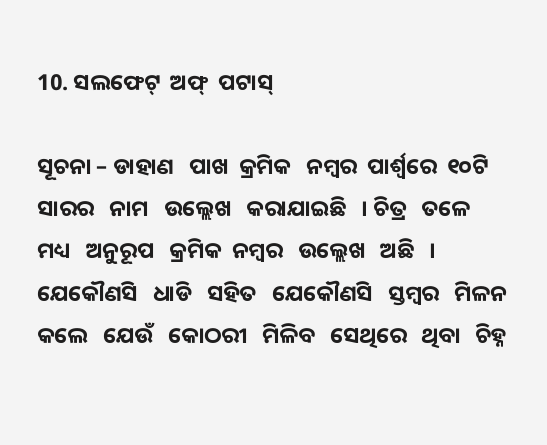10. ସଲଫେଟ୍  ଅଫ୍  ପଟାସ୍

ସୂଚନା – ଡାହାଣ   ପାଖ  କ୍ରମିକ   ନମ୍ବର  ପାର୍ଶ୍ଵରେ  ୧୦ଟି   ସାରର   ନାମ   ଉଲ୍ଲେଖ   କରାଯାଇଛି   । ଚିତ୍ର   ତଳେ  ମଧ୍ୟ   ଅନୁରୂପ   କ୍ରମିକ  ନମ୍ବର   ଉଲ୍ଲେଖ   ଅଛି   । ଯେକୌଣସି   ଧାଡି   ସହିତ   ଯେକୌଣସି   ସ୍ତମ୍ବର   ମିଳନ   କଲେ   ଯେଉଁ   କୋଠରୀ   ମିଳିବ   ସେଥିରେ   ଥିବା   ଚିହ୍ନ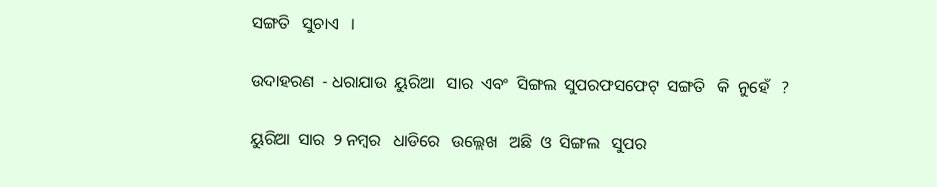ସଙ୍ଗତି   ସୁଚାଏ   ।

ଉଦାହରଣ  - ଧରାଯାଉ  ୟୁରିଆ   ସାର  ଏବଂ  ସିଙ୍ଗଲ  ସୁପରଫସଫେଟ୍  ସଙ୍ଗତି   କି  ନୁହେଁ   ?

ୟୁରିଆ  ସାର  ୨ ନମ୍ବର   ଧାଡିରେ   ଉଲ୍ଲେଖ   ଅଛି  ଓ  ସିଙ୍ଗଲ   ସୁପର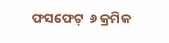ଫସଫେଟ୍  ୬ କ୍ରମିକ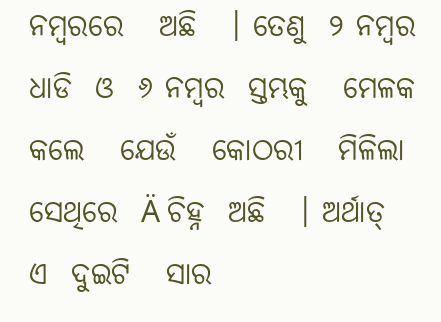ନମ୍ବରରେ   ଅଛି   । ତେଣୁ  ୨ ନମ୍ବର   ଧାଡି  ଓ  ୬ ନମ୍ବର  ସ୍ତମ୍ଭକୁ   ମେଳକ   କଲେ   ଯେଉଁ   କୋଠରୀ   ମିଳିଲା   ସେଥିରେ  Ä ଚିହ୍ନ  ଅଛି   । ଅର୍ଥାତ୍  ଏ  ଦୁଇଟି   ସାର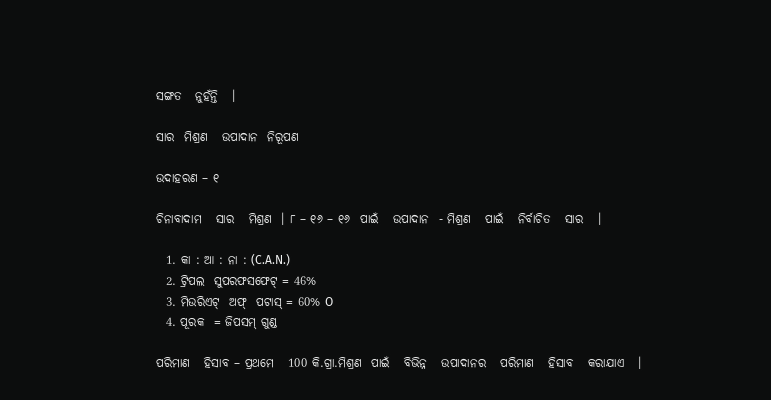ସଙ୍ଗତ   ନୁହଁନ୍ତି   ।

ସାର  ମିଶ୍ରଣ   ଉପାଦାନ  ନିରୂପଣ

ଉଦାହରଣ – ୧

ଚିନାବାଦାମ   ସାର   ମିଶ୍ରଣ  । ୮ – ୧୬ – ୧୬  ପାଇଁ   ଉପାଦାନ  - ମିଶ୍ରଣ   ପାଇଁ   ନିର୍ବାଚିତ   ସାର   ।

  1. କା : ଆ : ନା : (C.A.N.)
  2. ଟ୍ରିପଲ  ସୁପରଫସଫେଟ୍ = 46%
  3. ମିଉରିଏଟ୍  ଅଫ୍  ପଟାସ୍ = 60% O
  4. ପୂରକ  = ଜିପସମ୍ ଗୁଣ୍ଡ

ପରିମାଣ   ହିସାବ – ପ୍ରଥମେ   100 କି.ଗ୍ରା.ମିଶ୍ରଣ  ପାଇଁ   ବିଭିନ୍ନ   ଉପାଦାନର   ପରିମାଣ   ହିସାବ   କରାଯାଏ   ।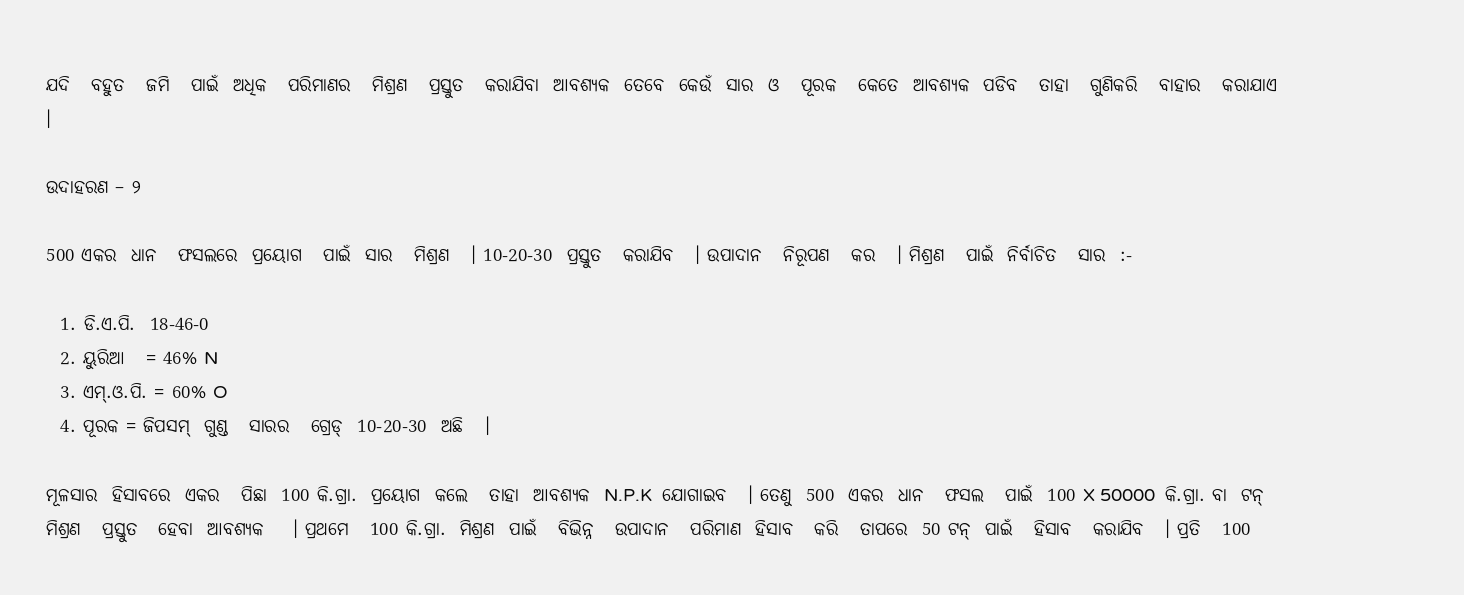ଯଦି   ବହୁତ   ଜମି   ପାଇଁ  ଅଧିକ   ପରିମାଣର   ମିଶ୍ରଣ   ପ୍ରସ୍ତୁତ   କରାଯିବା  ଆବଶ୍ୟକ  ତେବେ  କେଉଁ  ସାର  ଓ   ପୂରକ   କେତେ  ଆବଶ୍ୟକ  ପଡିବ   ତାହା   ଗୁଣିକରି   ବାହାର   କରାଯାଏ   ।

ଉଦାହରଣ – ୨

500 ଏକର  ଧାନ   ଫସଲରେ  ପ୍ରୟୋଗ   ପାଇଁ  ସାର   ମିଶ୍ରଣ   । 10-20-30  ପ୍ରସ୍ତୁତ   କରାଯିବ   । ଉପାଦାନ   ନିରୂପଣ   କର   । ମିଶ୍ରଣ   ପାଇଁ  ନିର୍ବାଚିତ   ସାର  :-

  1. ଡି.ଏ.ପି.  18-46-0
  2. ୟୁରିଆ   = 46% N
  3. ଏମ୍.ଓ.ପି. = 60% O
  4. ପୂରକ = ଜିପସମ୍  ଗୁଣ୍ଡ   ସାରର   ଗ୍ରେଡ୍  10-20-30  ଅଛି   ।

ମୂଳସାର  ହିସାବରେ  ଏକର   ପିଛା  100 କି.ଗ୍ରା.  ପ୍ରୟୋଗ  କଲେ   ତାହା  ଆବଶ୍ୟକ  N.P.K  ଯୋଗାଇବ   । ତେଣୁ  500  ଏକର  ଧାନ   ଫସଲ   ପାଇଁ  100 X 50000  କି.ଗ୍ରା. ବା  ଟନ୍  ମିଶ୍ରଣ   ପ୍ରସ୍ତୁତ   ହେବା  ଆବଶ୍ୟକ    । ପ୍ରଥମେ   100 କି.ଗ୍ରା.  ମିଶ୍ରଣ  ପାଇଁ   ବିଭିନ୍ନ   ଉପାଦାନ   ପରିମାଣ  ହିସାବ   କରି   ତାପରେ  50 ଟନ୍  ପାଇଁ   ହିସାବ   କରାଯିବ   । ପ୍ରତି   100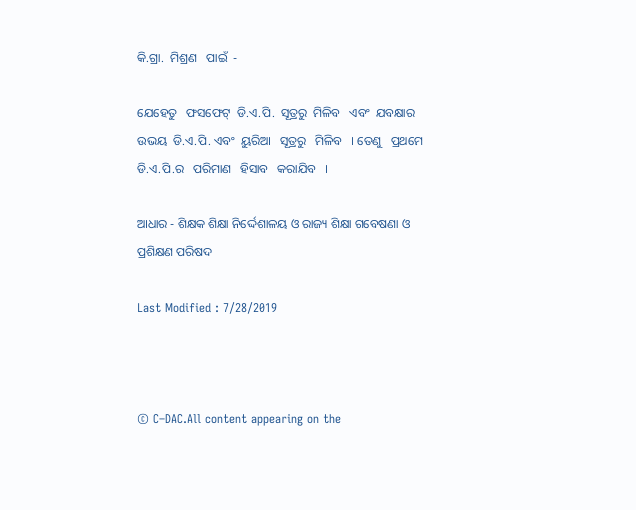କି.ଗ୍ରା.  ମିଶ୍ରଣ   ପାଇଁ  -

ଯେହେତୁ   ଫସଫେଟ୍  ଡି.ଏ.ପି.  ସୂତ୍ରରୁ  ମିଳିବ   ଏବଂ  ଯବକ୍ଷାର   ଉଭୟ  ଡି.ଏ.ପି. ଏବଂ  ୟୁରିଆ   ସୂତ୍ରରୁ   ମିଳିବ   । ତେଣୁ   ପ୍ରଥମେ  ଡି.ଏ.ପି.ର   ପରିମାଣ   ହିସାବ   କରାଯିବ   ।

ଆଧାର - ଶିକ୍ଷକ ଶିକ୍ଷା ନିର୍ଦ୍ଦେଶାଳୟ ଓ ରାଜ୍ୟ ଶିକ୍ଷା ଗବେଷଣା ଓ ପ୍ରଶିକ୍ଷଣ ପରିଷଦ

Last Modified : 7/28/2019



© C–DAC.All content appearing on the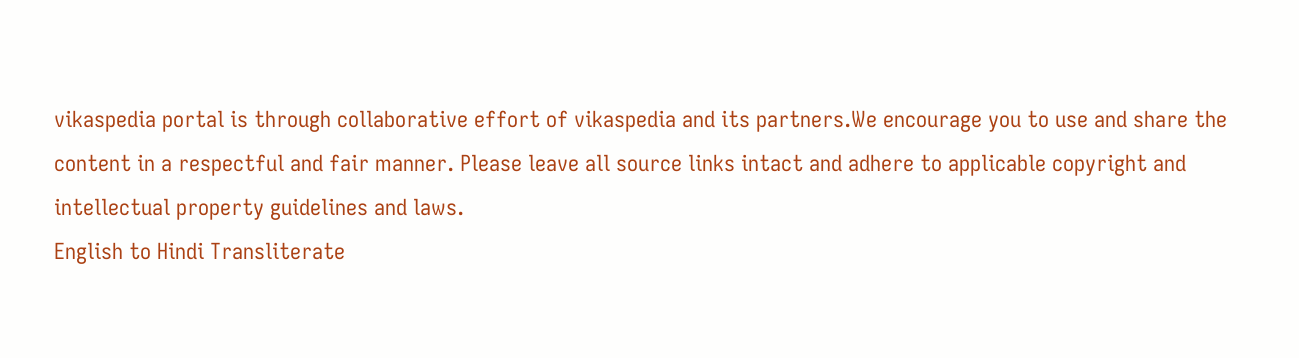vikaspedia portal is through collaborative effort of vikaspedia and its partners.We encourage you to use and share the content in a respectful and fair manner. Please leave all source links intact and adhere to applicable copyright and intellectual property guidelines and laws.
English to Hindi Transliterate